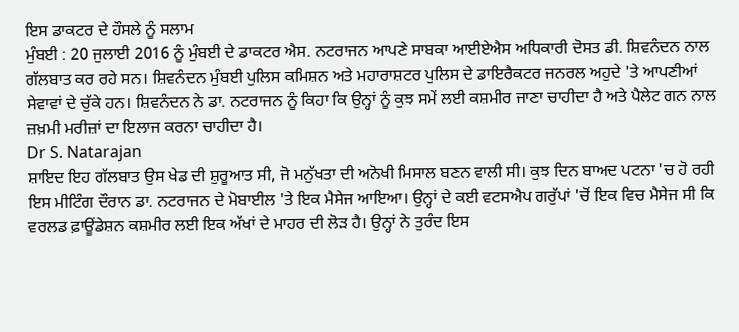ਇਸ ਡਾਕਟਰ ਦੇ ਹੌਸਲੇ ਨੂੰ ਸਲਾਮ
ਮੁੰਬਈ : 20 ਜੁਲਾਈ 2016 ਨੂੰ ਮੁੰਬਈ ਦੇ ਡਾਕਟਰ ਐਸ. ਨਟਰਾਜਨ ਆਪਣੇ ਸਾਬਕਾ ਆਈਏਐਸ ਅਧਿਕਾਰੀ ਦੋਸਤ ਡੀ. ਸ਼ਿਵਨੰਦਨ ਨਾਲ ਗੱਲਬਾਤ ਕਰ ਰਹੇ ਸਨ। ਸ਼ਿਵਨੰਦਨ ਮੁੰਬਈ ਪੁਲਿਸ ਕਮਿਸ਼ਨ ਅਤੇ ਮਹਾਰਾਸ਼ਟਰ ਪੁਲਿਸ ਦੇ ਡਾਇਰੈਕਟਰ ਜਨਰਲ ਅਹੁਦੇ 'ਤੇ ਆਪਣੀਆਂ ਸੇਵਾਵਾਂ ਦੇ ਚੁੱਕੇ ਹਨ। ਸ਼ਿਵਨੰਦਨ ਨੇ ਡਾ. ਨਟਰਾਜਨ ਨੂੰ ਕਿਹਾ ਕਿ ਉਨ੍ਹਾਂ ਨੂੰ ਕੁਝ ਸਮੇਂ ਲਈ ਕਸ਼ਮੀਰ ਜਾਣਾ ਚਾਹੀਦਾ ਹੈ ਅਤੇ ਪੈਲੇਟ ਗਨ ਨਾਲ ਜ਼ਖ਼ਮੀ ਮਰੀਜ਼ਾਂ ਦਾ ਇਲਾਜ ਕਰਨਾ ਚਾਹੀਦਾ ਹੈ।
Dr S. Natarajan
ਸ਼ਾਇਦ ਇਹ ਗੱਲਬਾਤ ਉਸ ਖੇਡ ਦੀ ਸ਼ੁਰੂਆਤ ਸੀ, ਜੋ ਮਨੁੱਖਤਾ ਦੀ ਅਨੋਖੀ ਮਿਸਾਲ ਬਣਨ ਵਾਲੀ ਸੀ। ਕੁਝ ਦਿਨ ਬਾਅਦ ਪਟਨਾ 'ਚ ਹੋ ਰਹੀ ਇਸ ਮੀਟਿੰਗ ਦੌਰਾਨ ਡਾ. ਨਟਰਾਜਨ ਦੇ ਮੋਬਾਈਲ 'ਤੇ ਇਕ ਮੈਸੇਜ ਆਇਆ। ਉਨ੍ਹਾਂ ਦੇ ਕਈ ਵਟਸਐਪ ਗਰੁੱਪਾਂ 'ਚੋਂ ਇਕ ਵਿਚ ਮੈਸੇਜ ਸੀ ਕਿ ਵਰਲਡ ਫ਼ਾਊਂਡੇਸ਼ਨ ਕਸ਼ਮੀਰ ਲਈ ਇਕ ਅੱਖਾਂ ਦੇ ਮਾਹਰ ਦੀ ਲੋੜ ਹੈ। ਉਨ੍ਹਾਂ ਨੇ ਤੁਰੰਦ ਇਸ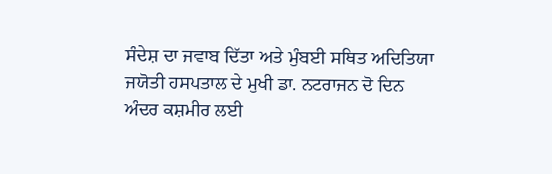ਸੰਦੇਸ਼ ਦਾ ਜਵਾਬ ਦਿੱਤਾ ਅਤੇ ਮੁੰਬਈ ਸਥਿਤ ਅਦਿਤਿਯਾ ਜਯੋਤੀ ਹਸਪਤਾਲ ਦੇ ਮੁਖੀ ਡਾ. ਨਟਰਾਜਨ ਦੋ ਦਿਨ ਅੰਦਰ ਕਸ਼ਮੀਰ ਲਈ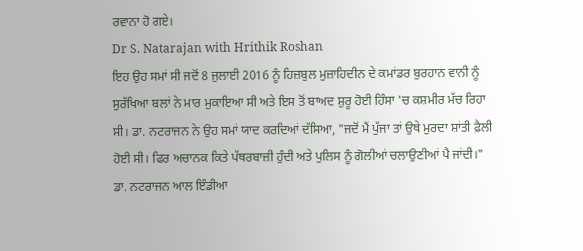ਰਵਾਨਾ ਹੋ ਗਏ।
Dr S. Natarajan with Hrithik Roshan
ਇਹ ਉਹ ਸਮਾਂ ਸੀ ਜਦੋਂ 8 ਜੁਲਾਈ 2016 ਨੂੰ ਹਿਜ਼ਬੁਲ ਮੁਜ਼ਾਹਿਦੀਨ ਦੇ ਕਮਾਂਡਰ ਬੁਰਹਾਨ ਵਾਨੀ ਨੂੰ ਸੁਰੱਖਿਆ ਬਲਾਂ ਨੇ ਮਾਰ ਮੁਕਾਇਆ ਸੀ ਅਤੇ ਇਸ ਤੋਂ ਬਾਅਦ ਸ਼ੁਰੂ ਹੋਈ ਹਿੰਸਾ 'ਚ ਕਸ਼ਮੀਰ ਮੱਚ ਰਿਹਾ ਸੀ। ਡਾ. ਨਟਰਾਜਨ ਨੇ ਉਹ ਸਮਾਂ ਯਾਦ ਕਰਦਿਆਂ ਦੱਸਿਆ, "ਜਦੋਂ ਮੈਂ ਪੁੱਜਾ ਤਾਂ ਉਥੇ ਮੁਰਦਾ ਸ਼ਾਂਤੀ ਫ਼ੈਲੀ ਹੋਈ ਸੀ। ਫਿਰ ਅਚਾਨਕ ਕਿਤੇ ਪੱਥਰਬਾਜ਼ੀ ਹੁੰਦੀ ਅਤੇ ਪੁਲਿਸ ਨੂੰ ਗੋਲੀਆਂ ਚਲਾਉਣੀਆਂ ਪੈ ਜਾਂਦੀ।" ਡਾ. ਨਟਰਾਜਨ ਆਲ ਇੰਡੀਆ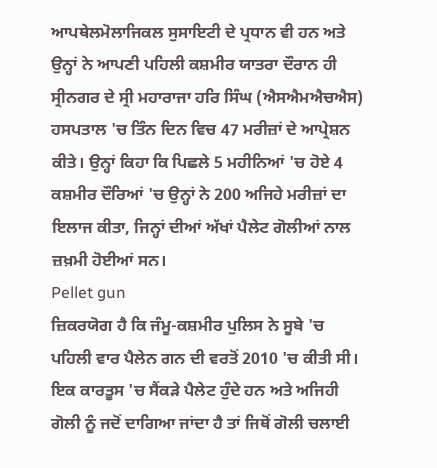ਆਪਥੇਲਮੋਲਾਜਿਕਲ ਸੁਸਾਇਟੀ ਦੇ ਪ੍ਰਧਾਨ ਵੀ ਹਨ ਅਤੇ ਉਨ੍ਹਾਂ ਨੇ ਆਪਣੀ ਪਹਿਲੀ ਕਸ਼ਮੀਰ ਯਾਤਰਾ ਦੌਰਾਨ ਹੀ ਸ੍ਰੀਨਗਰ ਦੇ ਸ੍ਰੀ ਮਹਾਰਾਜਾ ਹਰਿ ਸਿੰਘ (ਐਸਐਮਐਚਐਸ) ਹਸਪਤਾਲ 'ਚ ਤਿੰਨ ਦਿਨ ਵਿਚ 47 ਮਰੀਜ਼ਾਂ ਦੇ ਆਪ੍ਰੇਸ਼ਨ ਕੀਤੇ। ਉਨ੍ਹਾਂ ਕਿਹਾ ਕਿ ਪਿਛਲੇ 5 ਮਹੀਨਿਆਂ 'ਚ ਹੋਏ 4 ਕਸ਼ਮੀਰ ਦੌਰਿਆਂ 'ਚ ਉਨ੍ਹਾਂ ਨੇ 200 ਅਜਿਹੇ ਮਰੀਜ਼ਾਂ ਦਾ ਇਲਾਜ ਕੀਤਾ, ਜਿਨ੍ਹਾਂ ਦੀਆਂ ਅੱਖਾਂ ਪੈਲੇਟ ਗੋਲੀਆਂ ਨਾਲ ਜ਼ਖ਼ਮੀ ਹੋਈਆਂ ਸਨ।
Pellet gun
ਜ਼ਿਕਰਯੋਗ ਹੈ ਕਿ ਜੰਮੂ-ਕਸ਼ਮੀਰ ਪੁਲਿਸ ਨੇ ਸੂਬੇ 'ਚ ਪਹਿਲੀ ਵਾਰ ਪੈਲੇਨ ਗਨ ਦੀ ਵਰਤੋਂ 2010 'ਚ ਕੀਤੀ ਸੀ। ਇਕ ਕਾਰਤੂਸ 'ਚ ਸੈਂਕੜੇ ਪੈਲੇਟ ਹੁੰਦੇ ਹਨ ਅਤੇ ਅਜਿਹੀ ਗੋਲੀ ਨੂੰ ਜਦੋਂ ਦਾਗਿਆ ਜਾਂਦਾ ਹੈ ਤਾਂ ਜਿਥੋਂ ਗੋਲੀ ਚਲਾਈ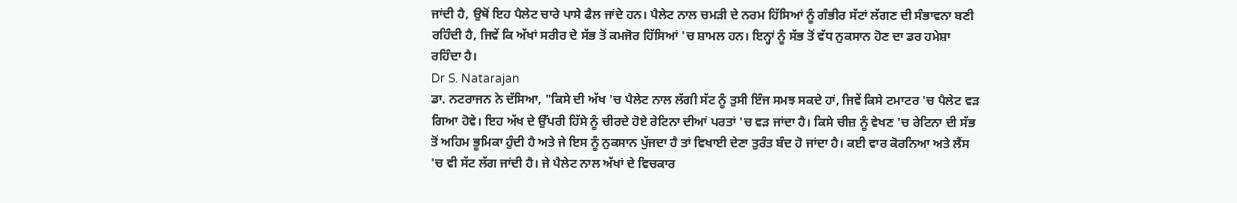ਜਾਂਦੀ ਹੈ, ਉਥੋਂ ਇਹ ਪੈਲੇਟ ਚਾਰੇ ਪਾਸੇ ਫੈਲ ਜਾਂਦੇ ਹਨ। ਪੈਲੇਟ ਨਾਲ ਚਮੜੀ ਦੇ ਨਰਮ ਹਿੱਸਿਆਂ ਨੂੰ ਗੰਭੀਰ ਸੱਟਾਂ ਲੱਗਣ ਦੀ ਸੰਭਾਵਨਾ ਬਣੀ ਰਹਿੰਦੀ ਹੈ, ਜਿਵੇਂ ਕਿ ਅੱਖਾਂ ਸਰੀਰ ਦੇ ਸੱਭ ਤੋਂ ਕਮਜੋਰ ਹਿੱਸਿਆਂ 'ਚ ਸ਼ਾਮਲ ਹਨ। ਇਨ੍ਹਾਂ ਨੂੰ ਸੱਭ ਤੋਂ ਵੱਧ ਨੁਕਸਾਨ ਹੋਣ ਦਾ ਡਰ ਹਮੇਸ਼ਾ ਰਹਿੰਦਾ ਹੈ।
Dr S. Natarajan
ਡਾ. ਨਟਰਾਜਨ ਨੇ ਦੱਸਿਆ, "ਕਿਸੇ ਦੀ ਅੱਖ 'ਚ ਪੈਲੇਟ ਨਾਲ ਲੱਗੀ ਸੱਟ ਨੂੰ ਤੁਸੀ ਇੰਜ ਸਮਝ ਸਕਦੇ ਹਾਂ, ਜਿਵੇਂ ਕਿਸੇ ਟਮਾਟਰ 'ਚ ਪੈਲੇਟ ਵੜ ਗਿਆ ਹੋਵੇ। ਇਹ ਅੱਖ ਦੇ ਉੱਪਰੀ ਹਿੱਸੇ ਨੂੰ ਚੀਰਦੇ ਹੋਏ ਰੇਟਿਨਾ ਦੀਆਂ ਪਰਤਾਂ 'ਚ ਵੜ ਜਾਂਦਾ ਹੈ। ਕਿਸੇ ਚੀਜ਼ ਨੂੰ ਵੇਖਣ 'ਚ ਰੇਟਿਨਾ ਦੀ ਸੱਭ ਤੋਂ ਅਹਿਮ ਭੂਮਿਕਾ ਹੁੰਦੀ ਹੈ ਅਤੇ ਜੇ ਇਸ ਨੂੰ ਨੁਕਸਾਨ ਪੁੱਜਦਾ ਹੈ ਤਾਂ ਵਿਖਾਈ ਦੇਣਾ ਤੁਰੰਤ ਬੰਦ ਹੋ ਜਾਂਦਾ ਹੈ। ਕਈ ਵਾਰ ਕੋਰਨਿਆ ਅਤੇ ਲੈਂਸ 'ਚ ਵੀ ਸੱਟ ਲੱਗ ਜਾਂਦੀ ਹੈ। ਜੇ ਪੈਲੇਟ ਨਾਲ ਅੱਖਾਂ ਦੇ ਵਿਚਕਾਰ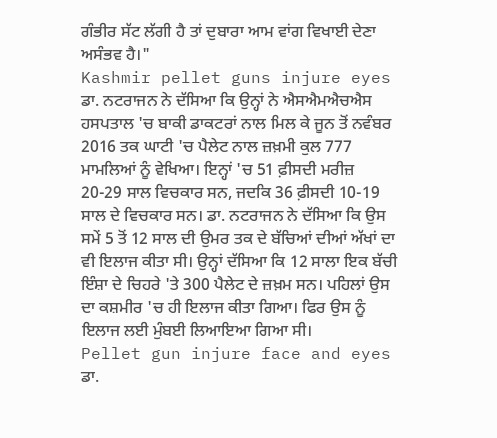ਗੰਭੀਰ ਸੱਟ ਲੱਗੀ ਹੈ ਤਾਂ ਦੁਬਾਰਾ ਆਮ ਵਾਂਗ ਵਿਖਾਈ ਦੇਣਾ ਅਸੰਭਵ ਹੈ।"
Kashmir pellet guns injure eyes
ਡਾ. ਨਟਰਾਜਨ ਨੇ ਦੱਸਿਆ ਕਿ ਉਨ੍ਹਾਂ ਨੇ ਐਸਐਮਐਚਐਸ ਹਸਪਤਾਲ 'ਚ ਬਾਕੀ ਡਾਕਟਰਾਂ ਨਾਲ ਮਿਲ ਕੇ ਜੂਨ ਤੋਂ ਨਵੰਬਰ 2016 ਤਕ ਘਾਟੀ 'ਚ ਪੈਲੇਟ ਨਾਲ ਜ਼ਖ਼ਮੀ ਕੁਲ 777 ਮਾਮਲਿਆਂ ਨੂੰ ਵੇਖਿਆ। ਇਨ੍ਹਾਂ 'ਚ 51 ਫ਼ੀਸਦੀ ਮਰੀਜ਼ 20-29 ਸਾਲ ਵਿਚਕਾਰ ਸਨ, ਜਦਕਿ 36 ਫ਼ੀਸਦੀ 10-19 ਸਾਲ ਦੇ ਵਿਚਕਾਰ ਸਨ। ਡਾ. ਨਟਰਾਜਨ ਨੇ ਦੱਸਿਆ ਕਿ ਉਸ ਸਮੇਂ 5 ਤੋਂ 12 ਸਾਲ ਦੀ ਉਮਰ ਤਕ ਦੇ ਬੱਚਿਆਂ ਦੀਆਂ ਅੱਖਾਂ ਦਾ ਵੀ ਇਲਾਜ ਕੀਤਾ ਸੀ। ਉਨ੍ਹਾਂ ਦੱਸਿਆ ਕਿ 12 ਸਾਲਾ ਇਕ ਬੱਚੀ ਇੰਸ਼ਾ ਦੇ ਚਿਹਰੇ 'ਤੇ 300 ਪੈਲੇਟ ਦੇ ਜ਼ਖ਼ਮ ਸਨ। ਪਹਿਲਾਂ ਉਸ ਦਾ ਕਸ਼ਮੀਰ 'ਚ ਹੀ ਇਲਾਜ ਕੀਤਾ ਗਿਆ। ਫਿਰ ਉਸ ਨੂੰ ਇਲਾਜ ਲਈ ਮੁੰਬਈ ਲਿਆਇਆ ਗਿਆ ਸੀ।
Pellet gun injure face and eyes
ਡਾ.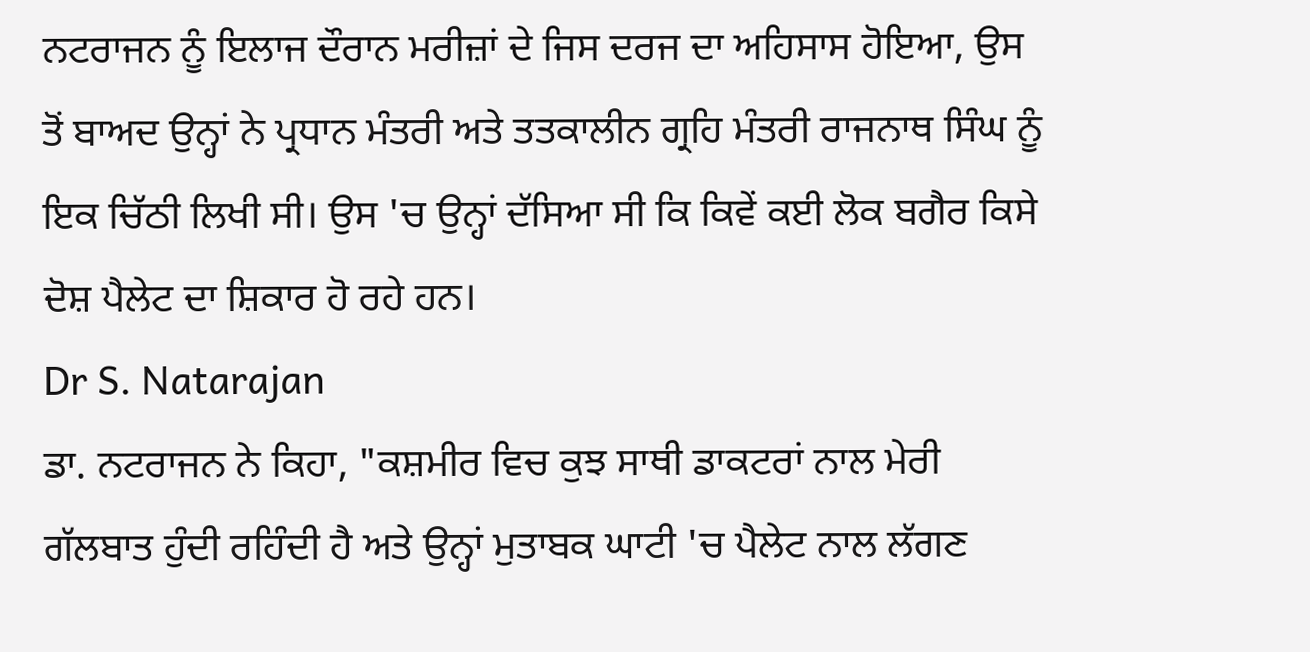ਨਟਰਾਜਨ ਨੂੰ ਇਲਾਜ ਦੌਰਾਨ ਮਰੀਜ਼ਾਂ ਦੇ ਜਿਸ ਦਰਜ ਦਾ ਅਹਿਸਾਸ ਹੋਇਆ, ਉਸ ਤੋਂ ਬਾਅਦ ਉਨ੍ਹਾਂ ਨੇ ਪ੍ਰਧਾਨ ਮੰਤਰੀ ਅਤੇ ਤਤਕਾਲੀਨ ਗ੍ਰਹਿ ਮੰਤਰੀ ਰਾਜਨਾਥ ਸਿੰਘ ਨੂੰ ਇਕ ਚਿੱਠੀ ਲਿਖੀ ਸੀ। ਉਸ 'ਚ ਉਨ੍ਹਾਂ ਦੱਸਿਆ ਸੀ ਕਿ ਕਿਵੇਂ ਕਈ ਲੋਕ ਬਗੈਰ ਕਿਸੇ ਦੋਸ਼ ਪੈਲੇਟ ਦਾ ਸ਼ਿਕਾਰ ਹੋ ਰਹੇ ਹਨ।
Dr S. Natarajan
ਡਾ. ਨਟਰਾਜਨ ਨੇ ਕਿਹਾ, "ਕਸ਼ਮੀਰ ਵਿਚ ਕੁਝ ਸਾਥੀ ਡਾਕਟਰਾਂ ਨਾਲ ਮੇਰੀ ਗੱਲਬਾਤ ਹੁੰਦੀ ਰਹਿੰਦੀ ਹੈ ਅਤੇ ਉਨ੍ਹਾਂ ਮੁਤਾਬਕ ਘਾਟੀ 'ਚ ਪੈਲੇਟ ਨਾਲ ਲੱਗਣ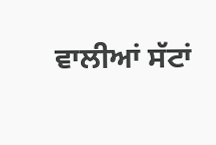ਵਾਲੀਆਂ ਸੱਟਾਂ